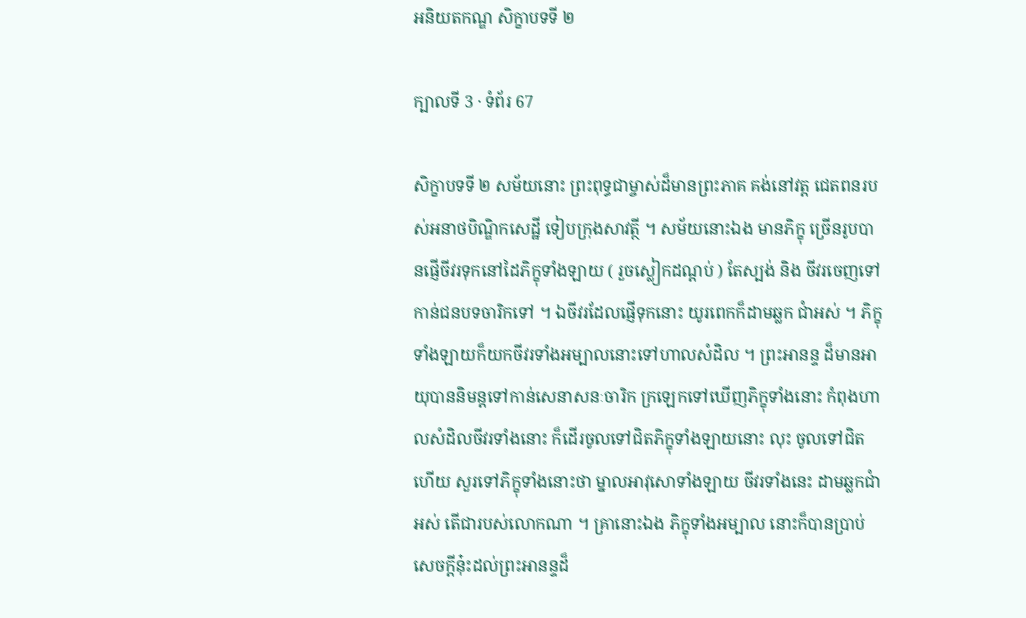អនិយតកណ្ឌ សិក្ខាបទទី ២

ក្បាលទី 3 · ទំព័រ 67

សិក្ខាបទទី ២ សម័យនោះ ព្រះពុទ្ធជាម្ចាស់ដ៏មានព្រះភាគ គង់នៅវត្ត ជេតពនរបស់អនាថបិណ្ឌិកសេដ្ឋី ទៀបក្រុងសាវត្ថី ។ សម័យនោះឯង មានភិក្ខុ ច្រើនរូបបានផ្ញើចីវរទុកនៅដៃភិក្ខុទាំងឡាយ ( រួចស្លៀកដណ្តប់ ) តែស្បង់ និង ចីវរចេញទៅកាន់ជនបទចារិកទៅ ។ ឯចីវរដែលផ្ញើទុកនោះ យូរពេកក៏ដាមឆ្លក ជាំអស់ ។ ភិក្ខុទាំងឡាយក៏យកចីវរទាំងអម្បាលនោះទៅហាលសំដិល ។ ព្រះអានន្ទ ដ៏មានអាយុបាននិមន្តទៅកាន់សេនាសនៈចារិក ក្រឡេកទៅឃើញភិក្ខុទាំងនោះ កំពុងហាលសំដិលចីវរទាំងនោះ ក៏ដើរចូលទៅជិតភិក្ខុទាំងឡាយនោះ លុះ ចូលទៅជិតហើយ សួរទៅភិក្ខុទាំងនោះថា ម្នាលអាវុសោទាំងឡាយ ចីវរទាំងនេះ ដាមឆ្លកជាំអស់ តើជារបស់លោកណា ។ គ្រានោះឯង ភិក្ខុទាំងអម្បាល នោះក៏បានប្រាប់សេចក្តីនុ៎ះដល់ព្រះអានន្ទដ៏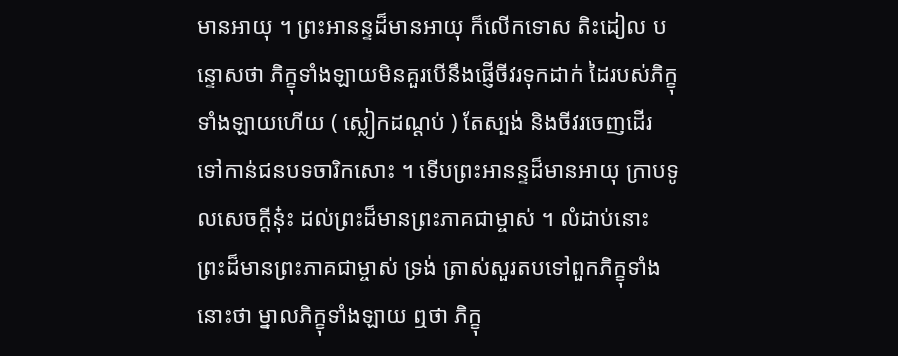មានអាយុ ។ ព្រះអានន្ទដ៏មានអាយុ ក៏លើកទោស តិះដៀល បន្ទោសថា ភិក្ខុទាំងឡាយមិនគួរបើនឹងផ្ញើចីវរទុកដាក់ ដៃរបស់ភិក្ខុទាំងឡាយហើយ ( ស្លៀកដណ្តប់ ) តែស្បង់ និងចីវរចេញដើរ ទៅកាន់ជនបទចារិកសោះ ។ ទើបព្រះអានន្ទដ៏មានអាយុ ក្រាបទូលសេចក្តីនុ៎ះ ដល់ព្រះដ៏មានព្រះភាគជាម្ចាស់ ។ លំដាប់នោះ ព្រះដ៏មានព្រះភាគជាម្ចាស់ ទ្រង់ ត្រាស់សួរតបទៅពួកភិក្ខុទាំងនោះថា ម្នាលភិក្ខុទាំងឡាយ ឮថា ភិក្ខុ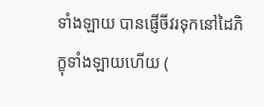ទាំងឡាយ បានផ្ញើចីវរទុកនៅដៃភិក្ខុទាំងឡាយហើយ (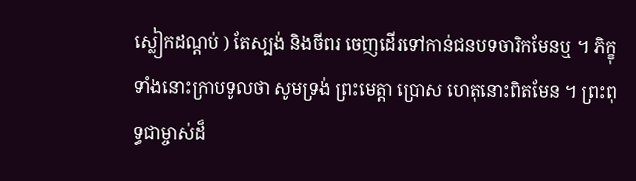ស្លៀកដណ្តប់ ) តែស្បង់ និងចីពរ ចេញដើរទៅកាន់ជនបទចារិកមែនឬ ។ ភិក្ខុទាំងនោះក្រាបទូលថា សូមទ្រង់ ព្រះមេត្តា ប្រោស ហេតុនោះពិតមែន ។ ព្រះពុទ្ធជាម្ចាស់ដ៏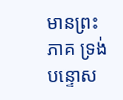មានព្រះភាគ ទ្រង់បន្ទោស